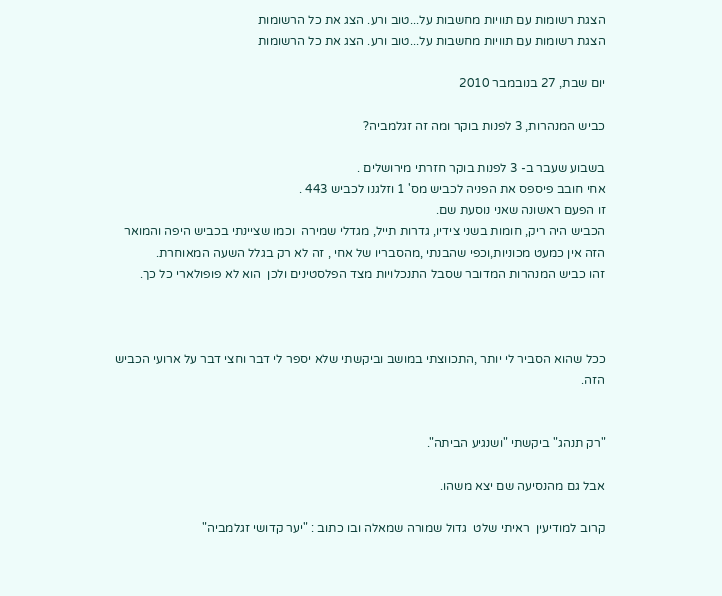הצגת רשומות עם תוויות מחשבות על...טוב ורע. הצג את כל הרשומות
הצגת רשומות עם תוויות מחשבות על...טוב ורע. הצג את כל הרשומות

יום שבת, 27 בנובמבר 2010

כביש המנהרות, 3 לפנות בוקר ומה זה זגלמביה?

בשבוע שעבר ב- 3 לפנות בוקר חזרתי מירושלים .
אחי חובב פיספס את הפניה לכביש מס' 1 וזלגנו לכביש 443 .
זו הפעם ראשונה שאני נוסעת שם.
הכביש היה ריק, חומות בשני צידיו, גדרות תייל, מגדלי שמירה  וכמו שציינתי בכביש היפה והמואר הזה אין כמעט מכוניות,וכפי שהבנתי ,מהסבריו של אחי , זה לא רק בגלל השעה המאוחרת.
זהו כביש המנהרות המדובר שסבל התנכלויות מצד הפלסטינים ולכן  הוא לא פופולארי כל כך.



ככל שהוא הסביר לי יותר ,התכווצתי במושב וביקשתי שלא יספר לי דבר וחצי דבר על ארועי הכביש הזה.


"רק תנהג" ביקשתי "ושנגיע הביתה".

אבל גם מהנסיעה שם יצא משהו.

קרוב למודיעין  ראיתי שלט  גדול שמורה שמאלה ובו כתוב : "יער קדושי זגלמביה"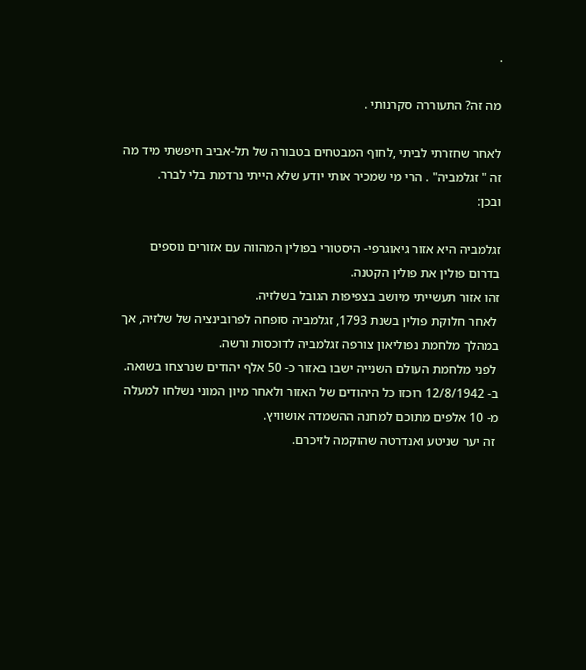.

מה זה? התעוררה סקרנותי .

לאחר שחזרתי לביתי ,לחוף המבטחים בטבורה של תל-אביב חיפשתי מיד מה זה " זגלמביה" . הרי מי שמכיר אותי יודע שלא הייתי נרדמת בלי לברר.
ובכן:

זגלמביה היא אזור גיאוגרפי- היסטורי בפולין המהווה עם אזורים נוספים בדרום פולין את פולין הקטנה.
זהו אזור תעשייתי מיושב בצפיפות הגובל בשלזיה.
 לאחר חלוקת פולין בשנת 1793, זגלמביה סופחה לפרובינציה של שלזיה, אך במהלך מלחמת נפוליאון צורפה זגלמביה לדוכסות ורשה.
 לפני מלחמת העולם השנייה ישבו באזור כ- 50 אלף יהודים שנרצחו בשואה.
ב- 12/8/1942 רוכזו כל היהודים של האזור ולאחר מיון המוני נשלחו למעלה מ- 10 אלפים מתוכם למחנה ההשמדה אושוויץ.
 זה יער שניטע ואנדרטה שהוקמה לזיכרם.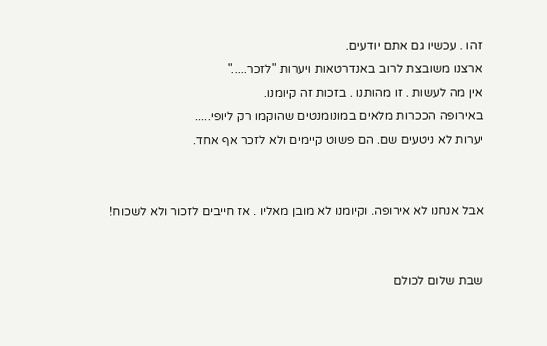זהו . עכשיו גם אתם יודעים.
ארצנו משובצת לרוב באנדרטאות ויערות "לזכר....."
אין מה לעשות . זו מהותנו . בזכות זה קיומנו.
באירופה הככרות מלאים במונומנטים שהוקמו רק ליופי.....
יערות לא ניטעים שם. הם פשוט קיימים ולא לזכר אף אחד.


אבל אנחנו לא אירופה. וקיומנו לא מובן מאליו . אז חייבים לזכור ולא לשכוח!


שבת שלום לכולם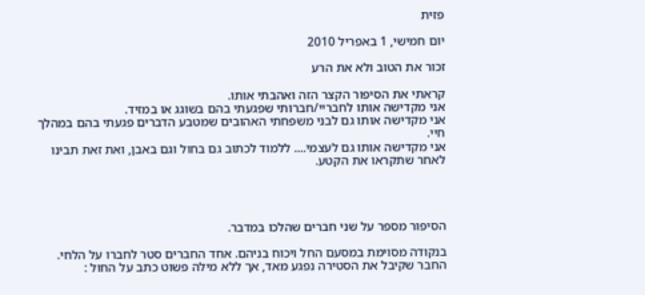פזית

יום חמישי, 1 באפריל 2010

זכור את הטוב ולא את הרע

קראתי את הסיפור הקצר הזה ואהבתי אותו.
אני מקדישה אותו לחבריי/חברותי שפגעתי בהם בשוגג או במזיד.
אני מקדישה אותו גם לבני משפחתי האהובים שמטבע הדברים פגעתי בהם במהלך חיי.
אני מקדישה אותו גם לעצמי.... ללמוד לכתוב גם בחול וגם באבן, ואת זאת תבינו לאחר שתקראו את הקטע.




הסיפור מספר על שני חברים שהלכו במדבר.

בנקודה מסוימת במסעם החל ויכוח בניהם. אחד החברים סטר לחברו על הלחי.
החבר שקיבל את הסטירה נפגע מאד, אך ללא מילה פשוט כתב על החול :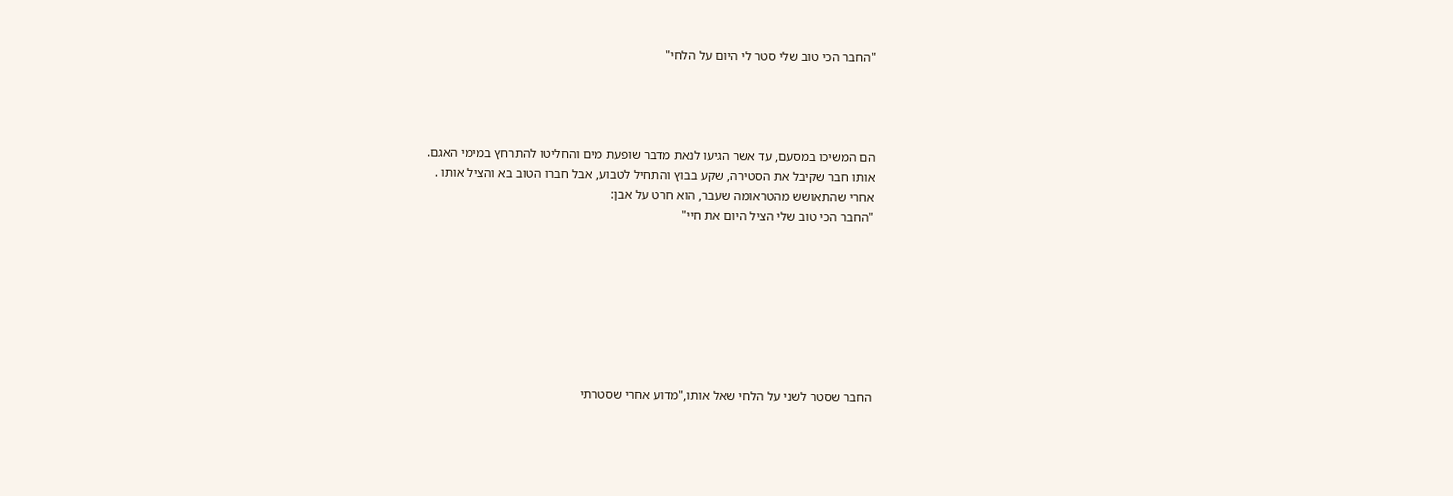"החבר הכי טוב שלי סטר לי היום על הלחי"




הם המשיכו במסעם, עד אשר הגיעו לנאת מדבר שופעת מים והחליטו להתרחץ במימי האגם.
אותו חבר שקיבל את הסטירה, שקע בבוץ והתחיל לטבוע, אבל חברו הטוב בא והציל אותו .
אחרי שהתאושש מהטראומה שעבר, הוא חרט על אבן:
"החבר הכי טוב שלי הציל היום את חיי"








החבר שסטר לשני על הלחי שאל אותו,"מדוע אחרי שסטרתי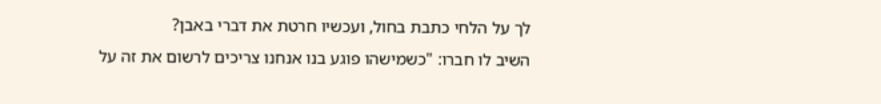לך על הלחי כתבת בחול, ועכשיו חרטת את דברי באבן?
השיב לו חברו: "כשמישהו פוגע בנו אנחנו צריכים לרשום את זה על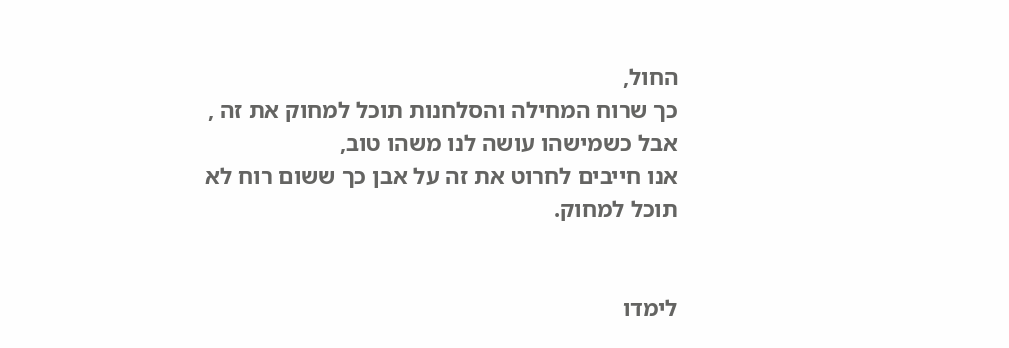החול,
כך שרוח המחילה והסלחנות תוכל למחוק את זה , אבל כשמישהו עושה לנו משהו טוב,
אנו חייבים לחרוט את זה על אבן כך ששום רוח לא תוכל למחוק.


לימדו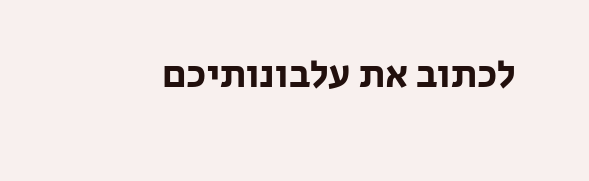לכתוב את עלבונותיכם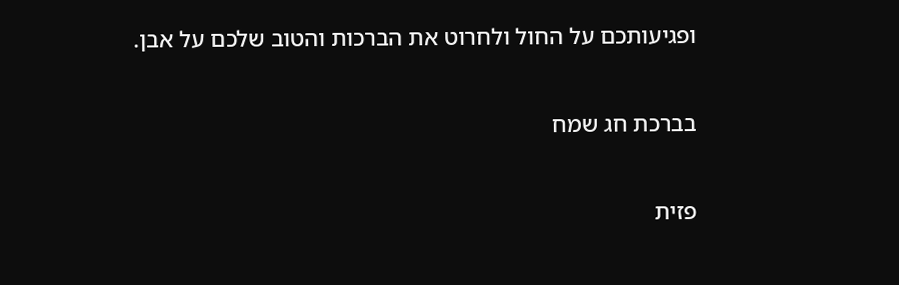ופגיעותכם על החול ולחרוט את הברכות והטוב שלכם על אבן.

בברכת חג שמח

פזית